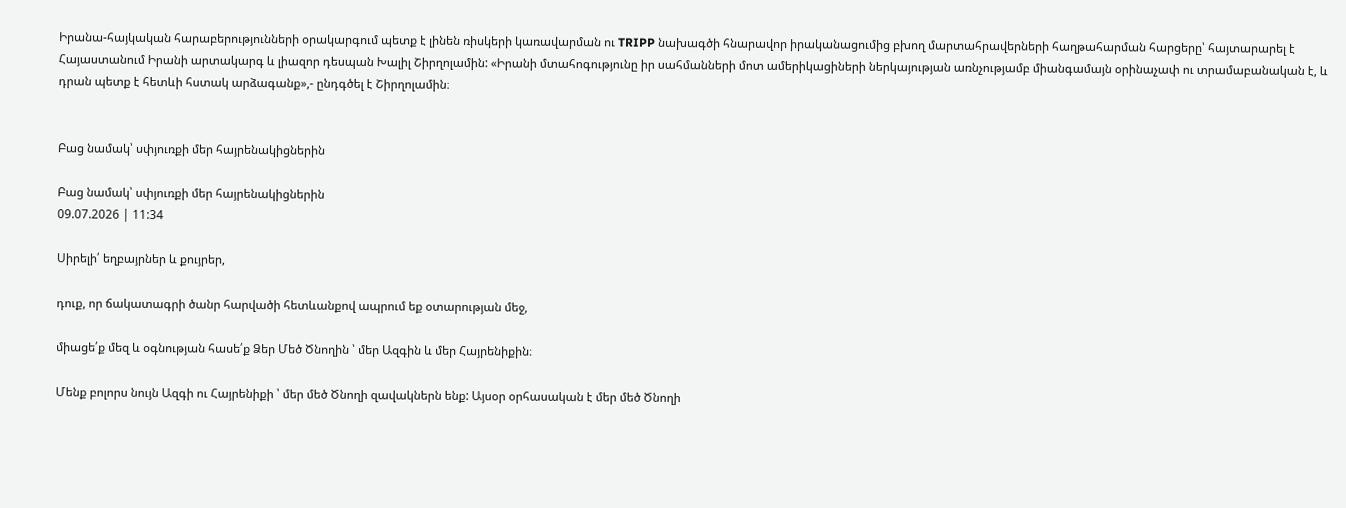Իրանա-հայկական հարաբերությունների օրակարգում պետք է լինեն ռիսկերի կառավարման ու TRIPP նախագծի հնարավոր իրականացումից բխող մարտահրավերների հաղթահարման հարցերը՝ հայտարարել է Հայաստանում Իրանի արտակարգ և լիազոր դեսպան Խալիլ Շիրղոլամին: «Իրանի մտահոգությունը իր սահմանների մոտ ամերիկացիների ներկայության առնչությամբ միանգամայն օրինաչափ ու տրամաբանական է, և դրան պետք է հետևի հստակ արձագանք»,- ընդգծել է Շիրղոլամին։


Բաց նամակ՝ սփյուռքի մեր հայրենակիցներին

Բաց նամակ՝ սփյուռքի մեր հայրենակիցներին
09.07.2026 | 11:34

Սիրելի՛ եղբայրներ և քույրեր,

դուք, որ ճակատագրի ծանր հարվածի հետևանքով ապրում եք օտարության մեջ,

միացե՛ք մեզ և օգնության հասե՛ք Ձեր Մեծ Ծնողին ՝ մեր Ազգին և մեր Հայրենիքին։

Մենք բոլորս նույն Ազգի ու Հայրենիքի ՝ մեր մեծ Ծնողի զավակներն ենք: Այսօր օրհասական է մեր մեծ Ծնողի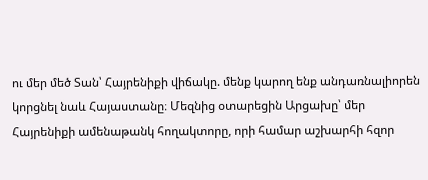ու մեր մեծ Տան՝ Հայրենիքի վիճակը. մենք կարող ենք անդառնալիորեն կորցնել նաև Հայաստանը։ Մեզնից օտարեցին Արցախը՝ մեր Հայրենիքի ամենաթանկ հողակտորը, որի համար աշխարհի հզոր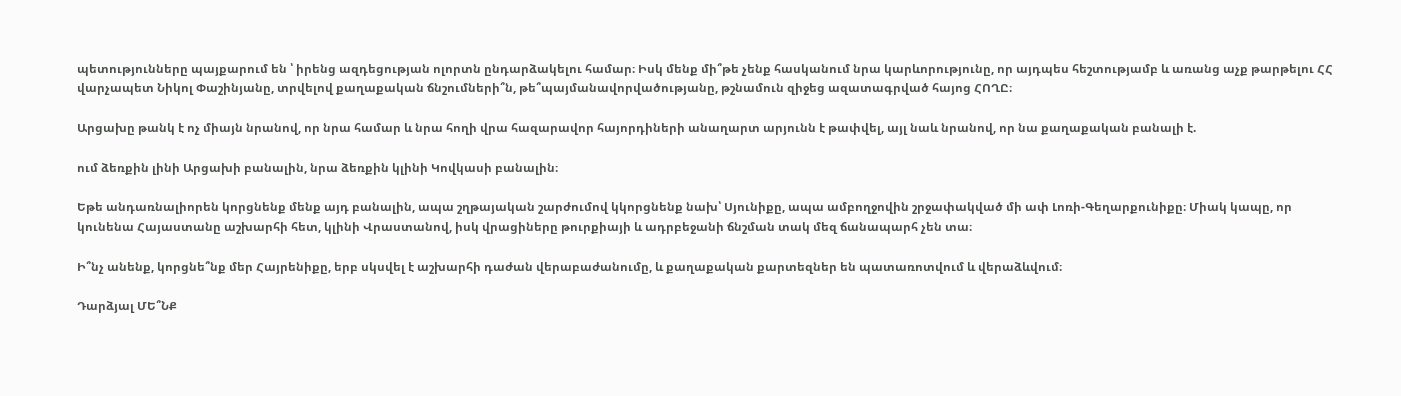պետությունները պայքարում են ՝ իրենց ազդեցության ոլորտն ընդարձակելու համար։ Իսկ մենք մի՞թե չենք հասկանում նրա կարևորությունը, որ այդպես հեշտությամբ և առանց աչք թարթելու ՀՀ վարչապետ Նիկոլ Փաշինյանը, տրվելով քաղաքական ճնշումների՞ն, թե՞պայմանավորվածությանը, թշնամուն զիջեց ազատագրված հայոց ՀՈՂԸ։

Արցախը թանկ է ոչ միայն նրանով, որ նրա համար և նրա հողի վրա հազարավոր հայորդիների անաղարտ արյունն է թափվել, այլ նաև նրանով, որ նա քաղաքական բանալի է.

ում ձեռքին լինի Արցախի բանալին, նրա ձեռքին կլինի Կովկասի բանալին։

Եթե անդառնալիորեն կորցնենք մենք այդ բանալին, ապա շղթայական շարժումով կկորցնենք նախ՝ Սյունիքը, ապա ամբողջովին շրջափակված մի ափ Լոռի-Գեղարքունիքը։ Միակ կապը, որ կունենա Հայաստանը աշխարհի հետ, կլինի Վրաստանով, իսկ վրացիները թուրքիայի և ադրբեջանի ճնշման տակ մեզ ճանապարհ չեն տա։

Ի՞նչ անենք, կորցնե՞նք մեր Հայրենիքը, երբ սկսվել է աշխարհի դաժան վերաբաժանումը, և քաղաքական քարտեզներ են պատառոտվում և վերաձևվում։

Դարձյալ ՄԵ՞ՆՔ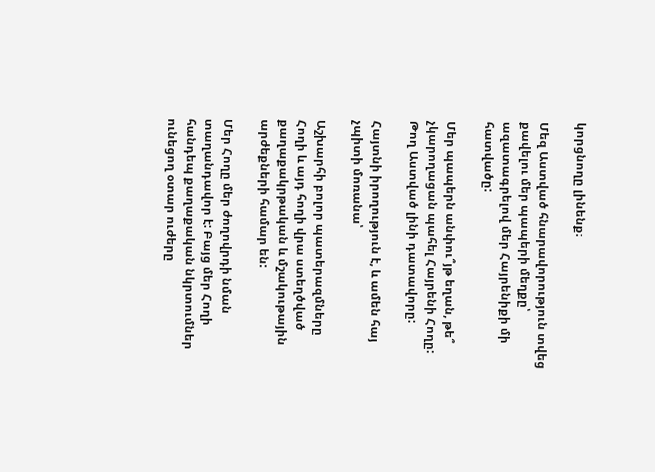կորցնողը լինենք։

Մեզ Աստված հնարավորություն տվեց քավելու մեր պապերի մեղքը՝ ազատագրելով մեր Հայրենիքի մի հատվածը:

Մեր պապերն անփու՞յթ եղան, թե՞ չկարողացան պահել Հայրենի Հողը: Թող Աստված լինի դատավորը:

Հայտնի իրողություն է, և ամեն հայ չպիտի մոռանա՝

Աշխարհի բոլոր պատերազմները Հողի և այդ հողի վրա ստեղծված քաղաքակրթական և մշակութային արժեքների համար են:

Մեր Հողը մեր ժողովրդի նման տաղանդավոր է: Բայց մեր Հողի հանդեպ քաղաքական նկրտումներ ունեցող օտար ուժերը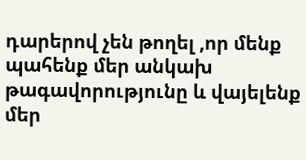դարերով չեն թողել ,որ մենք պահենք մեր անկախ թագավորությունը և վայելենք մեր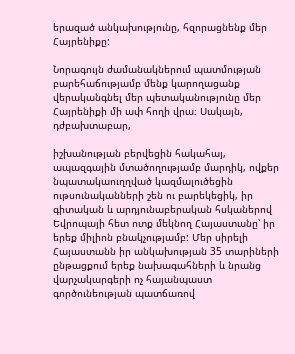երազած անկախությունը, հզորացնենք մեր Հայրենիքը:

Նորագույն ժամանակներում պատմության բարեհաճությամբ մենք կարողացանք վերականգնել մեր պետականությունը մեր Հայրենիքի մի ափ հողի վրա։ Սակայն, դժբախտաբար,

իշխանության բերվեցին հակահայ, ապազգային մտածողությամբ մարդիկ, ովքեր նպատակաուղղված կազմալուծեցին ութսունականների շեն ու բարեկեցիկ, իր գիտական և արդյունաբերական հսկաներով Եվրոպայի հետ ոտք մեկնող Հայաստանը՝ իր երեք միլիոն բնակչությամբ: Մեր սիրելի Հայաստանն իր անկախության 35 տարիների ընթացքում երեք նախագահների և նրանց վարչակարգերի ոչ հայանպաստ գործունեության պատճառով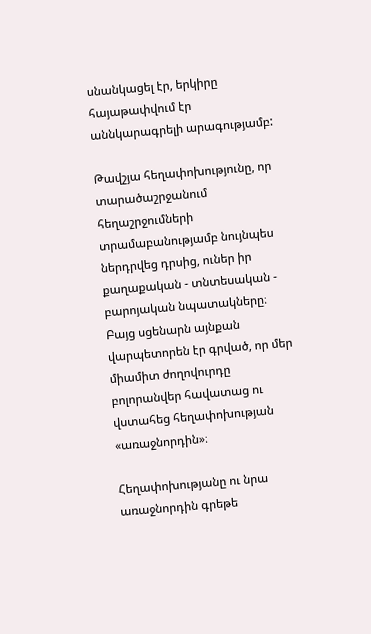սնանկացել էր, երկիրը հայաթափվում էր աննկարագրելի արագությամբ:

Թավշյա հեղափոխությունը, որ տարածաշրջանում հեղաշրջումների տրամաբանությամբ նույնպես ներդրվեց դրսից, ուներ իր քաղաքական - տնտեսական - բարոյական նպատակները։ Բայց սցենարն այնքան վարպետորեն էր գրված, որ մեր միամիտ ժողովուրդը բոլորանվեր հավատաց ու վստահեց հեղափոխության «առաջնորդին»։

Հեղափոխությանը ու նրա առաջնորդին գրեթե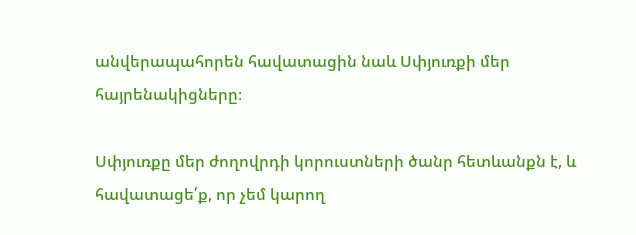անվերապահորեն հավատացին նաև Սփյուռքի մեր հայրենակիցները։

Սփյուռքը մեր ժողովրդի կորուստների ծանր հետևանքն է, և հավատացե՛ք, որ չեմ կարող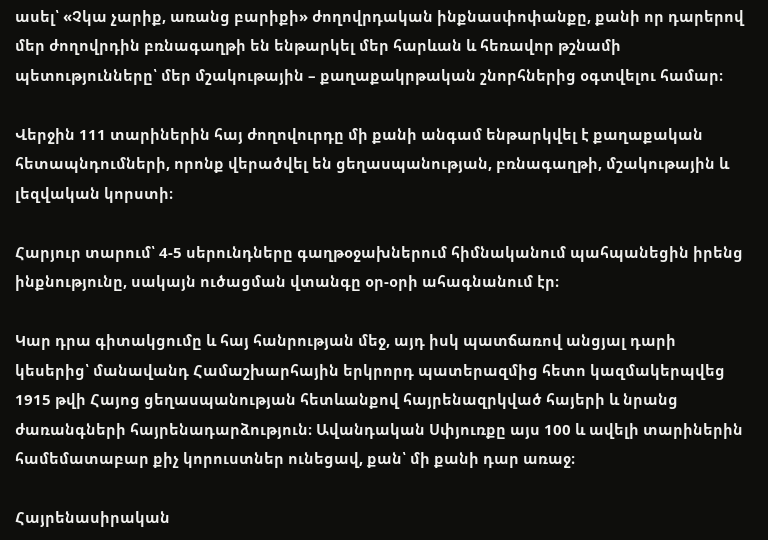ասել՝ «Չկա չարիք, առանց բարիքի» ժողովրդական ինքնասփոփանքը, քանի որ դարերով մեր ժողովրդին բռնագաղթի են ենթարկել մեր հարևան և հեռավոր թշնամի պետությունները՝ մեր մշակութային – քաղաքակրթական շնորհներից օգտվելու համար։

Վերջին 111 տարիներին հայ ժողովուրդը մի քանի անգամ ենթարկվել է քաղաքական հետապնդումների, որոնք վերածվել են ցեղասպանության, բռնագաղթի, մշակութային և լեզվական կորստի։

Հարյուր տարում՝ 4-5 սերունդները գաղթօջախներում հիմնականում պահպանեցին իրենց ինքնությունը, սակայն ուծացման վտանգը օր-օրի ահագնանում էր։

Կար դրա գիտակցումը և հայ հանրության մեջ, այդ իսկ պատճառով անցյալ դարի կեսերից՝ մանավանդ Համաշխարհային երկրորդ պատերազմից հետո կազմակերպվեց 1915 թվի Հայոց ցեղասպանության հետևանքով հայրենազրկված հայերի և նրանց ժառանգների հայրենադարձություն։ Ավանդական Սփյուռքը այս 100 և ավելի տարիներին համեմատաբար քիչ կորուստներ ունեցավ, քան՝ մի քանի դար առաջ։

Հայրենասիրական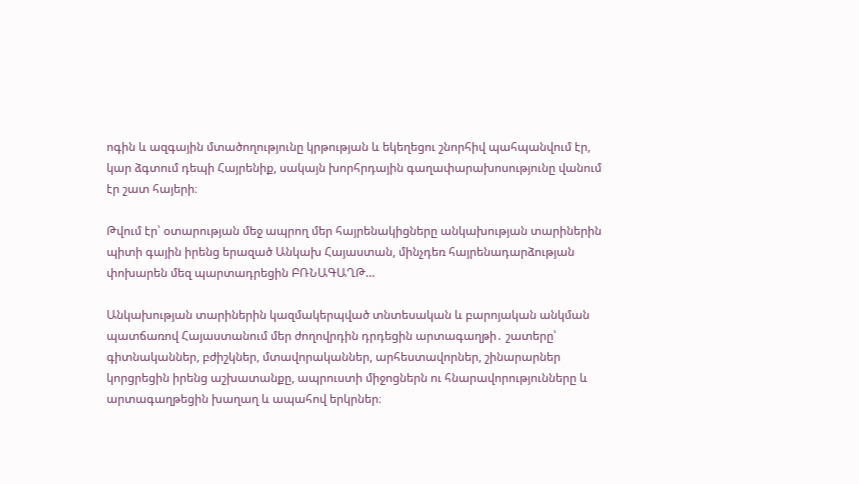ոգին և ազգային մտածողությունը կրթության և եկեղեցու շնորհիվ պահպանվում էր, կար ձգտում դեպի Հայրենիք, սակայն խորհրդային գաղափարախոսությունը վանում էր շատ հայերի։

Թվում էր՝ օտարության մեջ ապրող մեր հայրենակիցները անկախության տարիներին պիտի գային իրենց երազած Անկախ Հայաստան, մինչդեռ հայրենադարձության փոխարեն մեզ պարտադրեցին ԲՌՆԱԳԱՂԹ…

Անկախության տարիներին կազմակերպված տնտեսական և բարոյական անկման պատճառով Հայաստանում մեր ժողովրդին դրդեցին արտագաղթի․ շատերը՝ գիտնականներ, բժիշկներ, մտավորականներ, արհեստավորներ, շինարարներ կորցրեցին իրենց աշխատանքը, ապրուստի միջոցներն ու հնարավորությունները և արտագաղթեցին խաղաղ և ապահով երկրներ։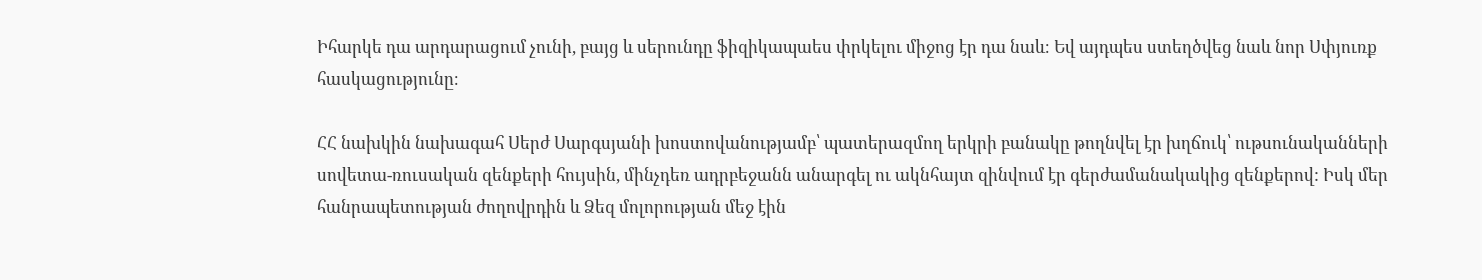Իհարկե դա արդարացում չունի, բայց և սերունդը ֆիզիկապաես փրկելու միջոց էր դա նաև։ Եվ այդպես ստեղծվեց նաև նոր Սփյուռք հասկացությունը։

ՀՀ նախկին նախագահ Սերժ Սարգսյանի խոստովանությամբ՝ պատերազմող երկրի բանակը թողնվել էր խղճուկ՝ ութսունականների սովետա-ռուսական զենքերի հույսին, մինչդեռ ադրբեջանն անարգել ու ակնհայտ զինվում էր գերժամանակակից զենքերով: Իսկ մեր հանրապետության ժողովրդին և Ձեզ մոլորության մեջ էին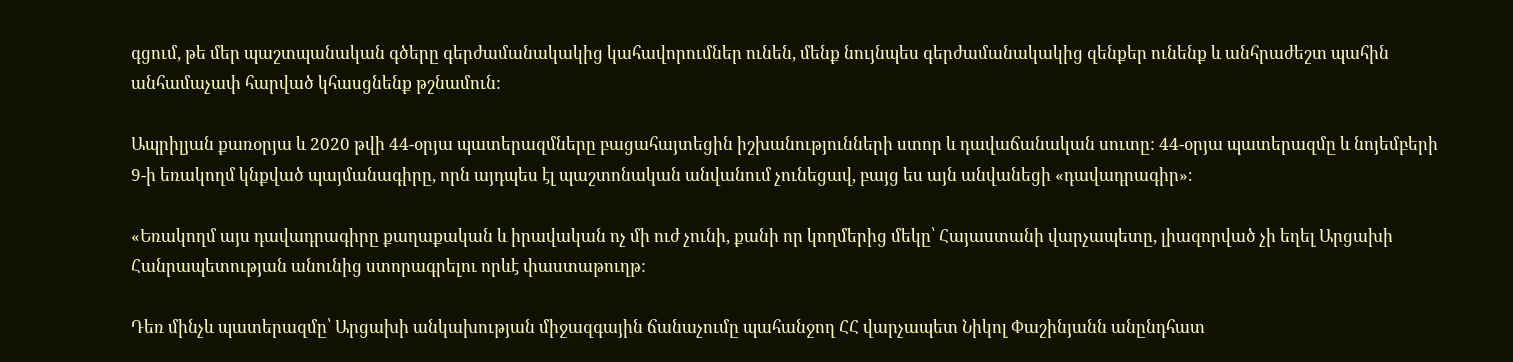գցում, թե մեր պաշտպանական գծերը գերժամանակակից կահավորումներ ունեն, մենք նույնպես գերժամանակակից զենքեր ունենք և անհրաժեշտ պահին անհամաչափ հարված կհասցնենք թշնամուն:

Ապրիլյան քառօրյա և 2020 թվի 44-օրյա պատերազմները բացահայտեցին իշխանությունների ստոր և դավաճանական սուտը: 44-օրյա պատերազմը և նոյեմբերի 9-ի եռակողմ կնքված պայմանագիրը, որն այդպես էլ պաշտոնական անվանում չունեցավ, բայց ես այն անվանեցի «դավադրագիր»։

«Եռակողմ այս դավադրագիրը քաղաքական և իրավական ոչ մի ուժ չունի, քանի որ կողմերից մեկը՝ Հայաստանի վարչապետը, լիազորված չի եղել Արցախի Հանրապետության անունից ստորագրելու որևէ փաստաթուղթ:

Դեռ մինչև պատերազմը՝ Արցախի անկախության միջազգային ճանաչումը պահանջող ՀՀ վարչապետ Նիկոլ Փաշինյանն անընդհատ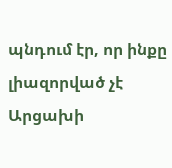պնդում էր, որ ինքը լիազորված չէ Արցախի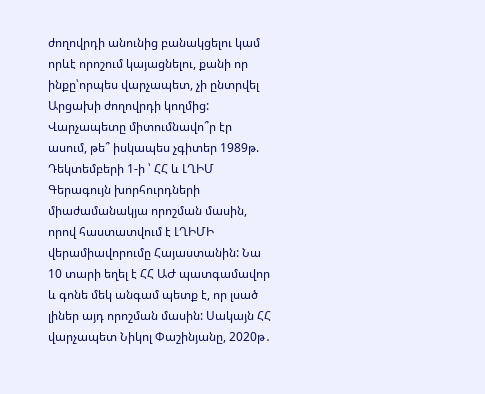ժողովրդի անունից բանակցելու կամ որևէ որոշում կայացնելու, քանի որ ինքը՝որպես վարչապետ, չի ընտրվել Արցախի ժողովրդի կողմից: Վարչապետը միտումնավո՞ր էր ասում, թե՞ իսկապես չգիտեր 1989թ. Դեկտեմբերի 1-ի ՝ ՀՀ և ԼՂԻՄ Գերագույն խորհուրդների միաժամանակյա որոշման մասին, որով հաստատվում է ԼՂԻՄԻ վերամիավորումը Հայաստանին: Նա 10 տարի եղել է ՀՀ ԱԺ պատգամավոր և գոնե մեկ անգամ պետք է, որ լսած լիներ այդ որոշման մասին: Սակայն ՀՀ վարչապետ Նիկոլ Փաշինյանը, 2020թ․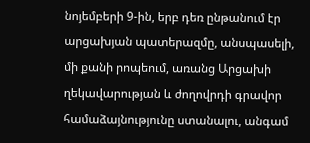նոյեմբերի 9-ին, երբ դեռ ընթանում էր արցախյան պատերազմը, անսպասելի, մի քանի րոպեում, առանց Արցախի ղեկավարության և ժողովրդի գրավոր համաձայնությունը ստանալու, անգամ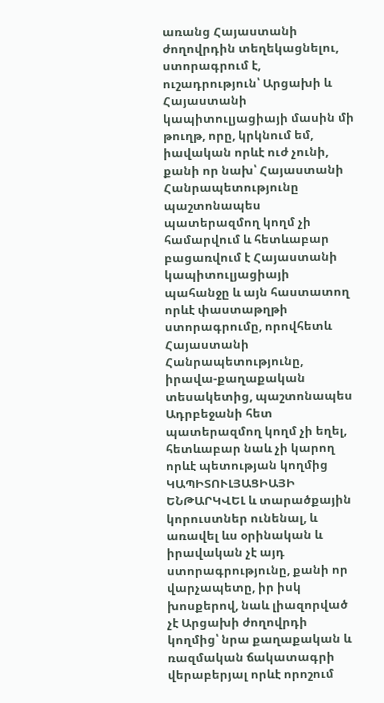առանց Հայաստանի ժողովրդին տեղեկացնելու, ստորագրում է, ուշադրություն՝ Արցախի և Հայաստանի կապիտուլյացիայի մասին մի թուղթ, որը, կրկնում եմ, իավական որևէ ուժ չունի, քանի որ նախ՝ Հայաստանի Հանրապետությունը պաշտոնապես պատերազմող կողմ չի համարվում և հետևաբար բացառվում է Հայաստանի կապիտուլյացիայի պահանջը և այն հաստատող որևէ փաստաթղթի ստորագրումը, որովհետև Հայաստանի Հանրապետությունը, իրավա-քաղաքական տեսակետից, պաշտոնապես Ադրբեջանի հետ պատերազմող կողմ չի եղել, հետևաբար նաև չի կարող որևէ պետության կողմից ԿԱՊԻՏՈՒԼՅԱՑԻԱՅԻ ԵՆԹԱՐԿՎԵԼ և տարածքային կորուստներ ունենալ, և առավել ևս օրինական և իրավական չէ այդ ստորագրությունը, քանի որ վարչապետը, իր իսկ խոսքերով, նաև լիազորված չէ Արցախի ժողովրդի կողմից՝ նրա քաղաքական և ռազմական ճակատագրի վերաբերյալ որևէ որոշում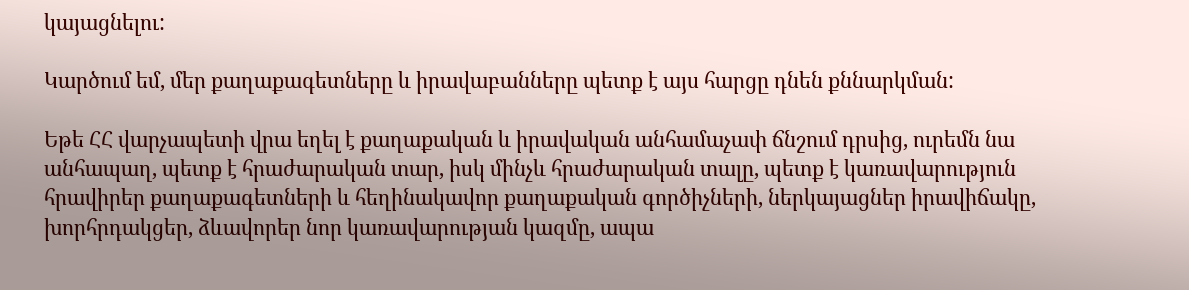կայացնելու:

Կարծում եմ, մեր քաղաքագետները և իրավաբանները պետք է այս հարցը դնեն քննարկման:

Եթե ՀՀ վարչապետի վրա եղել է քաղաքական և իրավական անհամաչափ ճնշում դրսից, ուրեմն նա անհապաղ, պետք է հրաժարական տար, իսկ մինչև հրաժարական տալը, պետք է կառավարություն հրավիրեր քաղաքագետների և հեղինակավոր քաղաքական գործիչների, ներկայացներ իրավիճակը, խորհրդակցեր, ձևավորեր նոր կառավարության կազմը, ապա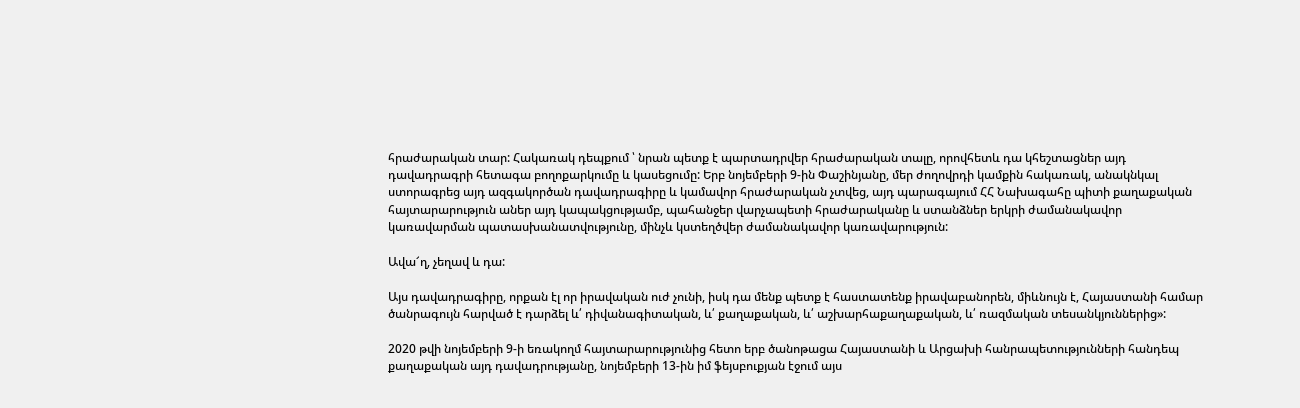հրաժարական տար: Հակառակ դեպքում ՝ նրան պետք է պարտադրվեր հրաժարական տալը, որովհետև դա կհեշտացներ այդ դավադրագրի հետագա բողոքարկումը և կասեցումը: Երբ նոյեմբերի 9-ին Փաշինյանը, մեր ժողովրդի կամքին հակառակ, անակնկալ ստորագրեց այդ ազգակործան դավադրագիրը և կամավոր հրաժարական չտվեց, այդ պարագայում ՀՀ Նախագահը պիտի քաղաքական հայտարարություն աներ այդ կապակցությամբ, պահանջեր վարչապետի հրաժարականը և ստանձներ երկրի ժամանակավոր կառավարման պատասխանատվությունը, մինչև կստեղծվեր ժամանակավոր կառավարություն:

Ավա՜ղ, չեղավ և դա:

Այս դավադրագիրը, որքան էլ որ իրավական ուժ չունի, իսկ դա մենք պետք է հաստատենք իրավաբանորեն, միևնույն է, Հայաստանի համար ծանրագույն հարված է դարձել և՛ դիվանագիտական, և՛ քաղաքական, և՛ աշխարհաքաղաքական, և՛ ռազմական տեսանկյուններից»:

2020 թվի նոյեմբերի 9-ի եռակողմ հայտարարությունից հետո երբ ծանոթացա Հայաստանի և Արցախի հանրապետությունների հանդեպ քաղաքական այդ դավադրությանը, նոյեմբերի 13-ին իմ ֆեյսբուքյան էջում այս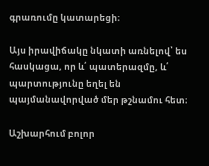գրառումը կատարեցի։

Այս իրավիճակը նկատի առնելով՝ ես հասկացա, որ և՛ պատերազմը, և՛ պարտությունը եղել են պայմանավորված մեր թշնամու հետ։

Աշխարհում բոլոր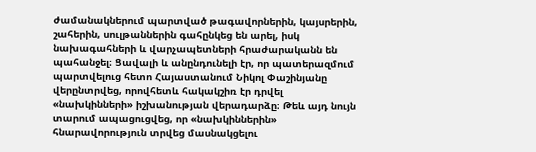ժամանակներում պարտված թագավորներին, կայսրերին, շահերին, սուլթաններին գահընկեց են արել, իսկ նախագահների և վարչապետների հրաժարականն են պահանջել։ Ցավալի և անընդունելի էր, որ պատերազմում պարտվելուց հետո Հայաստանում Նիկոլ Փաշինյանը վերընտրվեց, որովհետև հակակշիռ էր դրվել «նախկինների» իշխանության վերադարձը։ Թեև այդ նույն տարում ապացուցվեց, որ «նախկիններին» հնարավորություն տրվեց մասնակցելու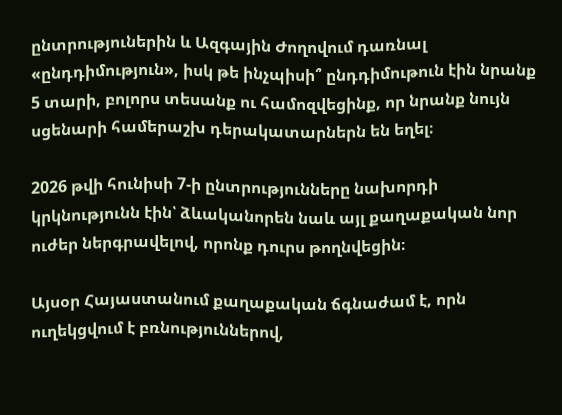ընտրություներին և Ազգային Ժողովում դառնալ «ընդդիմություն», իսկ թե ինչպիսի՞ ընդդիմութուն էին նրանք 5 տարի, բոլորս տեսանք ու համոզվեցինք, որ նրանք նույն սցենարի համերաշխ դերակատարներն են եղել։

2026 թվի հունիսի 7-ի ընտրությունները նախորդի կրկնությունն էին՝ ձևականորեն նաև այլ քաղաքական նոր ուժեր ներգրավելով, որոնք դուրս թողնվեցին։

Այսօր Հայաստանում քաղաքական ճգնաժամ է, որն ուղեկցվում է բռնություններով,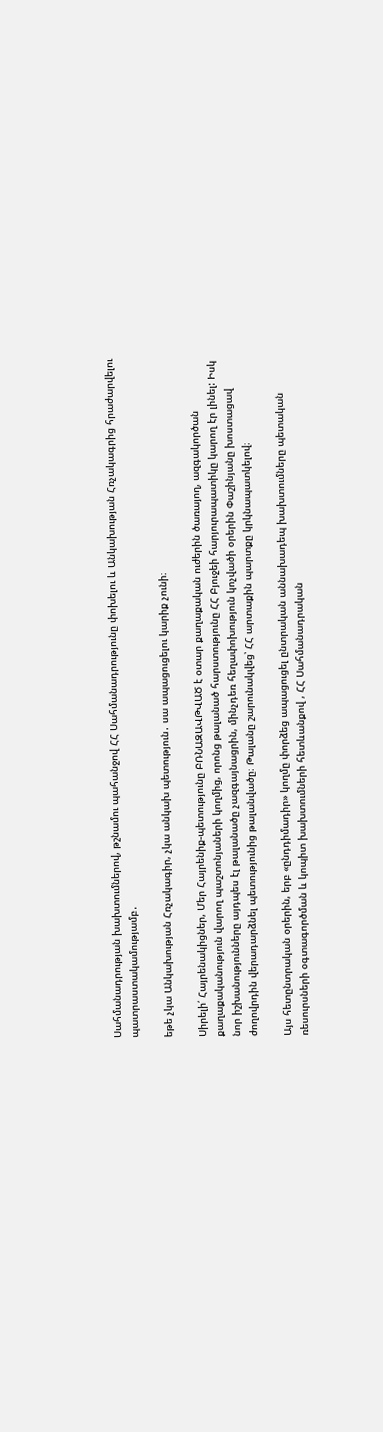Սահմանադրության խախտումներով, թշնամու պահանջով ՀՀ Սահմանադրությունը փոխելու և Անկախության Հռչակագրից հրաժարվելու պատրաստակամությամբ․

եթե չկա Անկախության Հռչակագիր, չկա անկախ պետություն․ սա ապացուցելու կարիք չունի։

Սիրելի՛ Հայրենակիցներ, Մեր Հայրենիք-պետությունը ԲՌՆԱԶԱՎԹՎԱԾ է օտար քաղաքական ուժերին ծառայող, ազգակործան քաղաքականություն վարող պաշտոնյաների կողմից, որոնց թալանած հարստությունը ՀՀ Բյուջեի հարյուրապատիկը կարող էր լինել: Իսկ նոր իշխանությունները այդպես էլ թալանածը չազգայնացրին, մինչդեռ հեղափոխություն կոչվածի օրերին Փաշինյանը խոստացավ ժողովրդին վերադարձնել պետությունից թալանվածը։ Թալանը շարունակվեց՝ ՀՀ արտաքին պարտքը կրկնապատկելով։

Այս հետընտրական օրերին, երբ «ընդդիմադիր» կողմը փորձեց ապացուցել ընտրական աննախադեպ խախտումները պետական ռեսուրսների օգտագործման և կոպիտ խախտումների հետևանքով , ՀՀ Սահմանադրական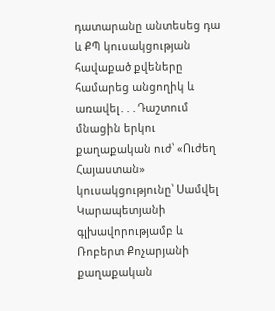դատարանը անտեսեց դա և ՔՊ կուսակցության հավաքած քվեները համարեց անցողիկ և առավել․․․Դաշտում մնացին երկու քաղաքական ուժ՝ «Ուժեղ Հայաստան» կուսակցությունը՝ Սամվել Կարապետյանի գլխավորությամբ և Ռոբերտ Քոչարյանի քաղաքական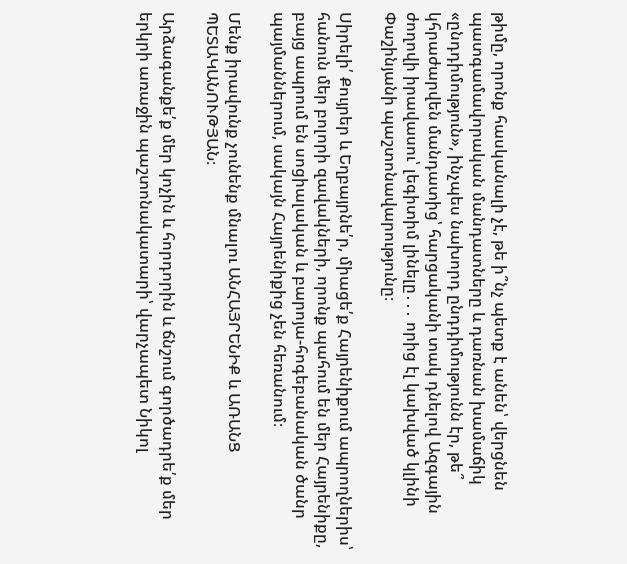թիմը, որոնք հասկանալի չէ, թե ի՞նչ պետք է անեն՝ վերցնեն պատգամավորական մանդատները և դառնան խամաճիկ «ընդդիմություն», ինչպես նախորդ ընդդիմությունն էր, թե՞ կհրաժարվեն մանդատից՝ հարցականի տակ դնելով Ազգային ժողովի իրավասու՝ լեգիտիմ լինելը․․․ որից էլ կախված կլինի Փաշինյանի պաշտոնավարությունը։

Սիրելի՛ Քույրեր և Եղբայրնե՛ր, միացե՛ք Հայրենիքում ապրողներիս՝ հանուն մեր բոլորի զավակների, որոնք պահում են մեր Հայրենիքը, բայց ապրում են սոցիալական և բարոյա-հոգեբանական ծանր պայմաններում, սակայն Հայրենիքից չեն հեռանում։

Մենք իրավունք չունենք մնալու ԱՆՀԱՅՐԵՆԻՔ և ԱՌԱՆՑ ՊԵՏԱԿԱՆՈՒԹՅԱՆ։

Արձագանքե՛ք մեր կոչին և հորդորին և ճնշում գործադրե՛ք մեր երկրի առաջին պաշտոնակատարի՝ վարչապետ Նիկոլ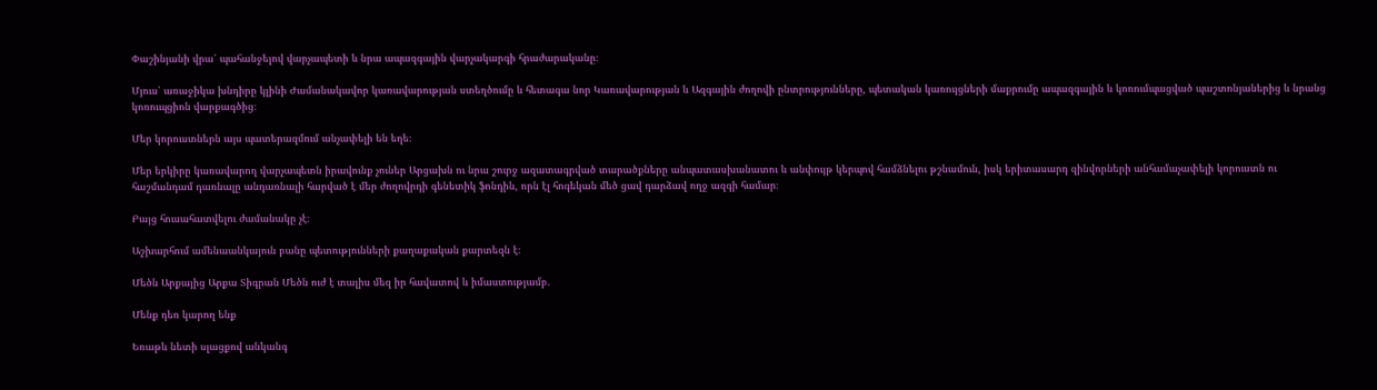Փաշինյանի վրա՝ պահանջելով վարչապետի և նրա ապազգային վարչակարգի հրաժարականը։

Մյուս՝ առաջիկա խնդիրը կլինի Ժամանակավոր կառավարության ստեղծումը և հետագա նոր Կառավարության և Ազգային ժողովի ընտրությունները, պետական կառույցների մաքրումը ապազգային և կոռումպացված պաշտոնյաներից և նրանց կոռուպցիոն վարքագծից։

Մեր կորուստներն այս պատերազմում անչափելի են եղե։

Մեր երկիրը կառավարող վարչապետն իրավունք չուներ Արցախն ու նրա շուրջ ազատագրված տարածքները անպատասխանատու և անփույթ կերպով համձնելու թշնամուն, իսկ երիտասարդ զինվորների անհամաչափելի կորուստն ու հաշմանդամ դառնալը անդառնալի հարված է մեր ժողովրդի գենետիկ ֆոնդին, որն էլ հոգեկան մեծ ցավ դարձավ ողջ ազգի համար։

Բայց հուսահատվելու ժամանակը չէ։

Աշխարհում ամենաանկայուն բանը պետությունների քաղաքական քարտեզն է։

Մեծն Արքայից Արքա Տիգրան Մեծն ուժ է տալիս մեզ իր հավատով և իմաստությամբ․

Մենք դեռ կարող ենք

Եռաթև նետի սլացքով անկանգ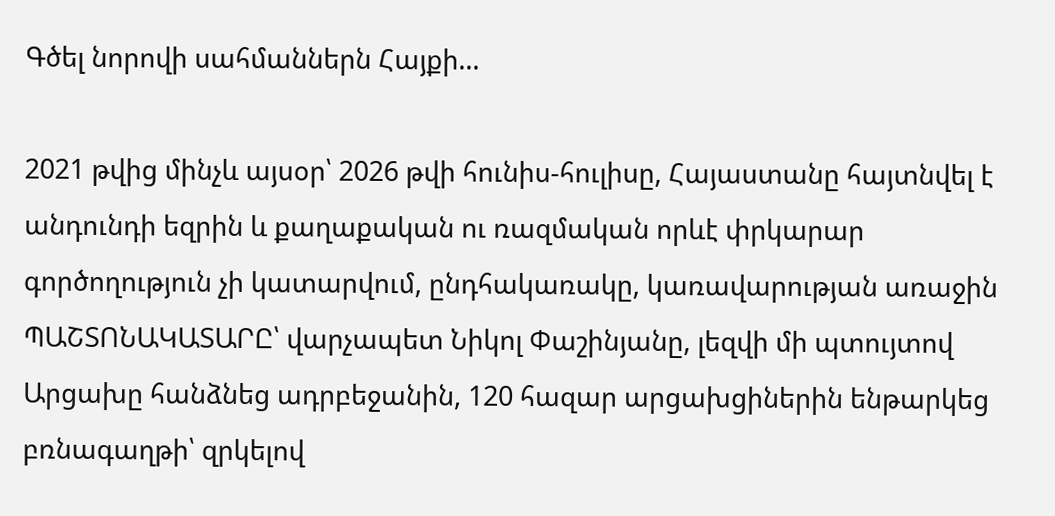Գծել նորովի սահմաններն Հայքի...

2021 թվից մինչև այսօր՝ 2026 թվի հունիս-հուլիսը, Հայաստանը հայտնվել է անդունդի եզրին և քաղաքական ու ռազմական որևէ փրկարար գործողություն չի կատարվում, ընդհակառակը, կառավարության առաջին ՊԱՇՏՈՆԱԿԱՏԱՐԸ՝ վարչապետ Նիկոլ Փաշինյանը, լեզվի մի պտույտով Արցախը հանձնեց ադրբեջանին, 120 հազար արցախցիներին ենթարկեց բռնագաղթի՝ զրկելով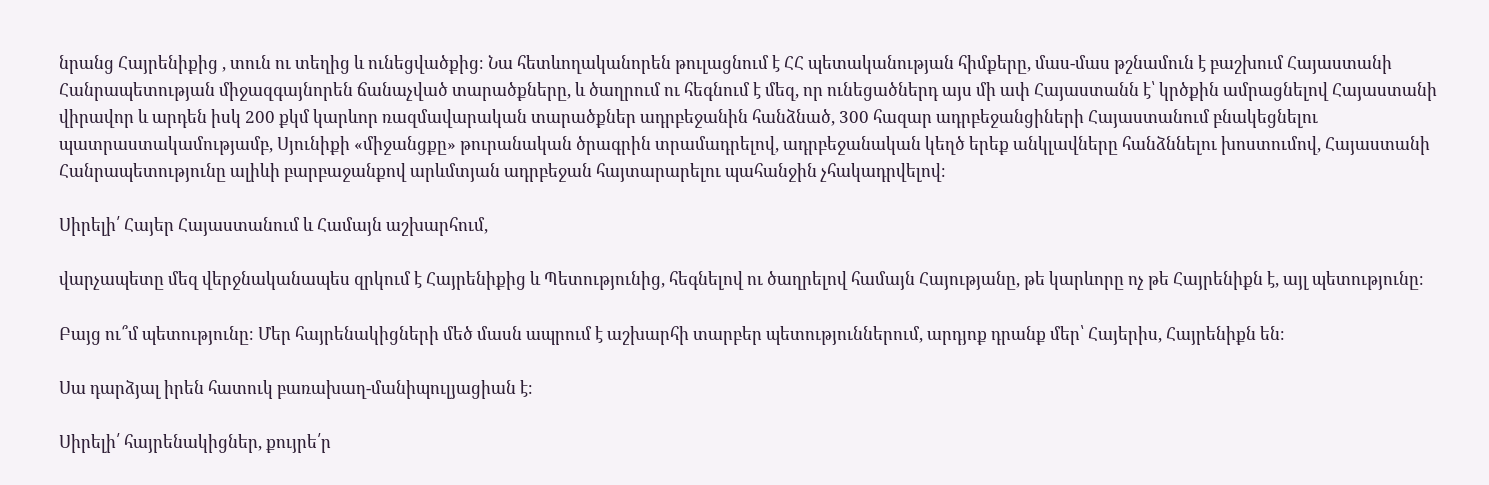նրանց Հայրենիքից , տուն ու տեղից և ունեցվածքից։ Նա հետևողականորեն թուլացնում է ՀՀ պետականության հիմքերը, մաս-մաս թշնամուն է բաշխում Հայաստանի Հանրապետության միջազգայնորեն ճանաչված տարածքները, և ծաղրում ու հեգնում է մեզ, որ ունեցածներդ այս մի ափ Հայաստանն է՝ կրծքին ամրացնելով Հայաստանի վիրավոր և արդեն իսկ 200 քկմ կարևոր ռազմավարական տարածքներ ադրբեջանին հանձնած, 300 հազար ադրբեջանցիների Հայաստանում բնակեցնելու պատրաստակամությամբ, Սյունիքի «միջանցքը» թուրանական ծրագրին տրամադրելով, ադրբեջանական կեղծ երեք անկլավները հանձննելու խոստումով, Հայաստանի Հանրապետությունը ալիևի բարբաջանքով արևմտյան ադրբեջան հայտարարելու պահանջին չհակադրվելով։

Սիրելի՛ Հայեր Հայաստանում և Համայն աշխարհում,

վարչապետը մեզ վերջնականապես զրկում է Հայրենիքից և Պետությունից, հեգնելով ու ծաղրելով համայն Հայությանը, թե կարևորը ոչ թե Հայրենիքն է, այլ պետությունը։

Բայց ու՞մ պետությունը։ Մեր հայրենակիցների մեծ մասն ապրում է աշխարհի տարբեր պետություններում, արդյոք դրանք մեր՝ Հայերիս, Հայրենիքն են։

Սա դարձյալ իրեն հատուկ բառախաղ-մանիպուլյացիան է։

Սիրելի՛ հայրենակիցներ, քույրե՛ր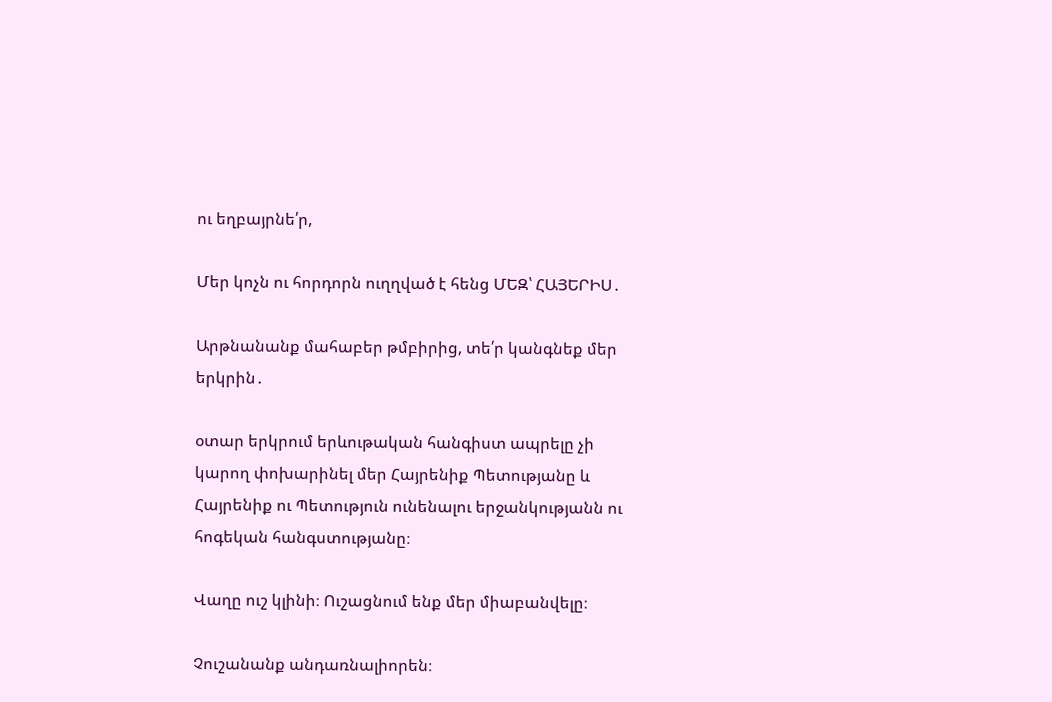ու եղբայրնե՛ր,

Մեր կոչն ու հորդորն ուղղված է հենց ՄԵԶ՝ ՀԱՅԵՐԻՍ․

Արթնանանք մահաբեր թմբիրից, տե՛ր կանգնեք մեր երկրին․

օտար երկրում երևութական հանգիստ ապրելը չի կարող փոխարինել մեր Հայրենիք Պետությանը և Հայրենիք ու Պետություն ունենալու երջանկությանն ու հոգեկան հանգստությանը։

Վաղը ուշ կլինի։ Ուշացնում ենք մեր միաբանվելը։

Չուշանանք անդառնալիորեն։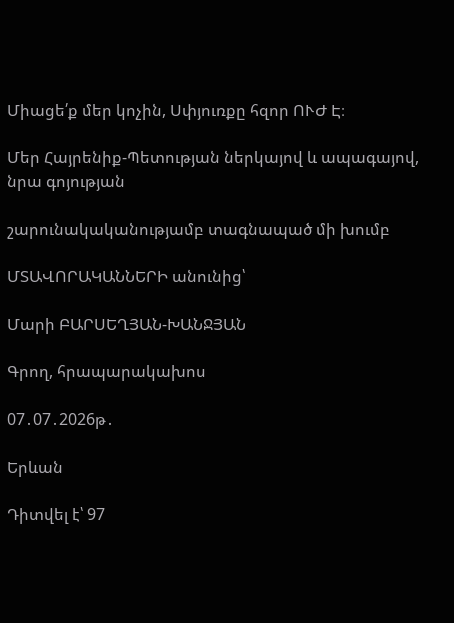Միացե՛ք մեր կոչին, Սփյուռքը հզոր ՈՒԺ Է։

Մեր Հայրենիք-Պետության ներկայով և ապագայով, նրա գոյության

շարունակականությամբ տագնապած մի խումբ

ՄՏԱՎՈՐԱԿԱՆՆԵՐԻ անունից՝

Մարի ԲԱՐՍԵՂՅԱՆ-ԽԱՆՋՅԱՆ

Գրող, հրապարակախոս

07․07․2026թ․

Երևան

Դիտվել է՝ 97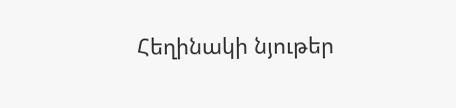Հեղինակի նյութեր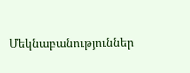Մեկնաբանություններ